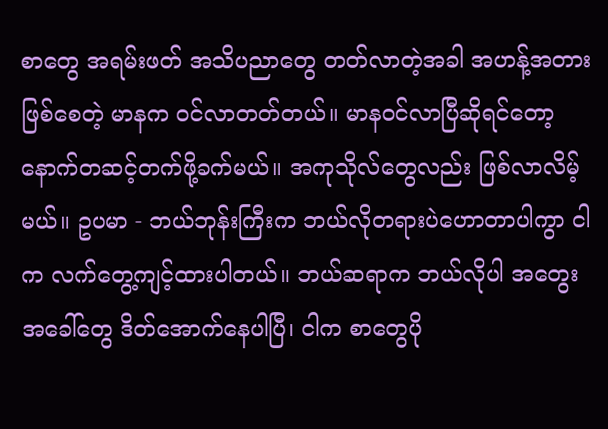စာတွေ အရမ်းဖတ် အသိပညာတွေ တတ်လာတဲ့အခါ အဟန့်အတားဖြစ်စေတဲ့ မာနက ဝင်လာတတ်တယ်။ မာနဝင်လာပြီဆိုရင်တော့ နောက်တဆင့်တက်ဖို့ခက်မယ်။ အကုသိုလ်တွေလည်း ဖြစ်လာလိမ့်မယ်။ ဥပမာ - ဘယ်ဘုန်းကြီးက ဘယ်လိုတရားပဲဟောတာပါကွာ ငါက လက်တွေ့ကျင့်ထားပါတယ်။ ဘယ်ဆရာက ဘယ်လိုပါ အတွေးအခေါ်တွေ ဒိတ်အောက်နေပါပြီ၊ ငါက စာတွေပို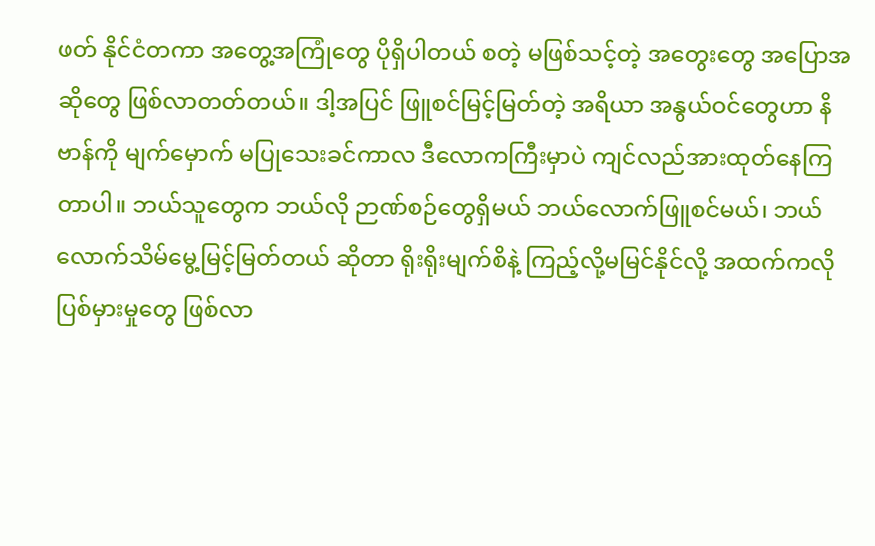ဖတ် နိုင်ငံတကာ အတွေ့အကြုံတွေ ပိုရှိပါတယ် စတဲ့ မဖြစ်သင့်တဲ့ အတွေးတွေ အပြောအဆိုတွေ ဖြစ်လာတတ်တယ်။ ဒါ့အပြင် ဖြူစင်မြင့်မြတ်တဲ့ အရိယာ အနွယ်ဝင်တွေဟာ နိဗာန်ကို မျက်မှောက် မပြုသေးခင်ကာလ ဒီလောကကြီးမှာပဲ ကျင်လည်အားထုတ်နေကြတာပါ။ ဘယ်သူတွေက ဘယ်လို ဉာဏ်စဉ်တွေရှိမယ် ဘယ်လောက်ဖြူစင်မယ်၊ ဘယ်လောက်သိမ်မွေ့မြင့်မြတ်တယ် ဆိုတာ ရိုးရိုးမျက်စိနဲ့ ကြည့်လို့မမြင်နိုင်လို့ အထက်ကလို ပြစ်မှားမှုတွေ ဖြစ်လာ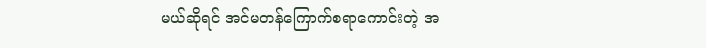မယ်ဆိုရင် အင်မတန်ကြောက်စရာကောင်းတဲ့ အ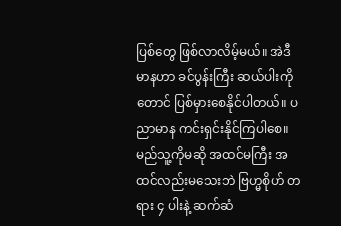ပြစ်တွေ ဖြစ်လာလိမ့်မယ်။ အဲဒီ မာနဟာ ခင်ပွန်းကြီး ဆယ်ပါးကိုတောင် ပြစ်မှားစေနိုင်ပါတယ်။ ပညာမာန ကင်းရှင်းနိုင်ကြပါစေ။ မည်သူ့ကိုမဆို အထင်မကြီး အထင်လည်းမသေးဘဲ ဗြဟ္မစိုဟ် တရား ၄ ပါးနဲ့ ဆက်ဆံ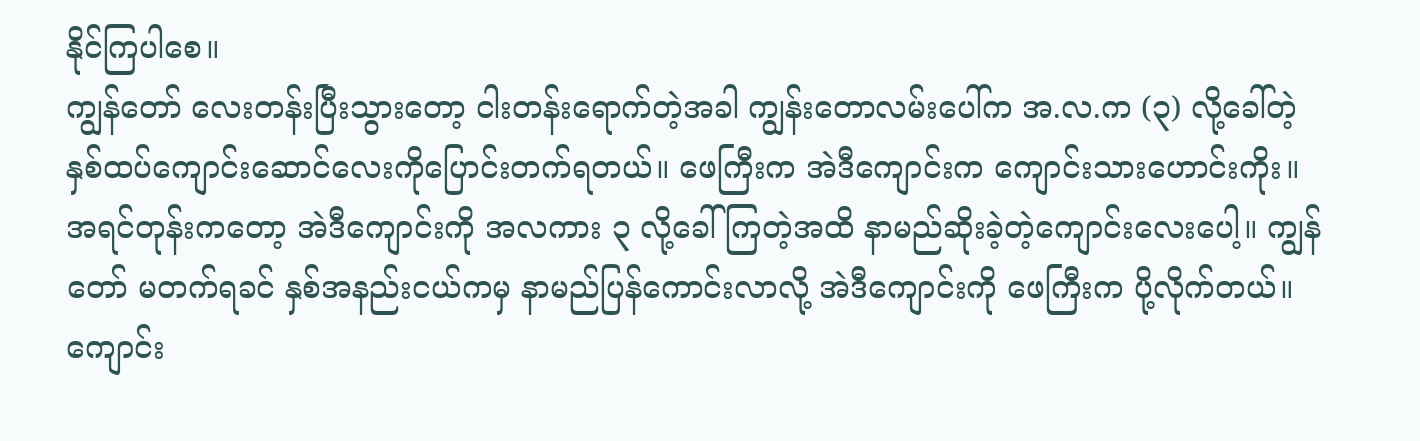နိုင်ကြပါစေ။
ကျွန်တော် လေးတန်းပြီးသွားတော့ ငါးတန်းရောက်တဲ့အခါ ကျွန်းတောလမ်းပေါ်က အ.လ.က (၃) လို့ခေါ်တဲ့ နှစ်ထပ်ကျောင်းဆောင်လေးကိုပြောင်းတက်ရတယ်။ ဖေကြီးက အဲဒီကျောင်းက ကျောင်းသားဟောင်းကိုး။ အရင်တုန်းကတော့ အဲဒီကျောင်းကို အလကား ၃ လို့ခေါ်ကြတဲ့အထိ နာမည်ဆိုးခဲ့တဲ့ကျောင်းလေးပေါ့။ ကျွန်တော် မတက်ရခင် နှစ်အနည်းငယ်ကမှ နာမည်ပြန်ကောင်းလာလို့ အဲဒီကျောင်းကို ဖေကြီးက ပို့လိုက်တယ်။ ကျောင်း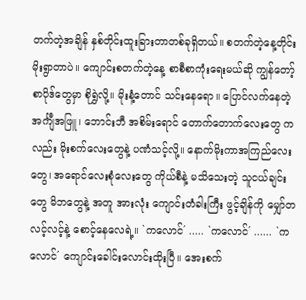တက်တဲ့အချိန် နှစ်တိုင်းထူးခြားတာတစ်ခုရှိတယ်။ စတက်တဲ့နေ့တိုင်း မိုးရွာတာပဲ။ ကျောင်းစတက်တဲ့နေ့ စာစီစာကုံးရေးမယ်ဆို ကျွန်တော့်စာပိုဒ်တွေမှာ စိုရွှဲလို့။ မိုးနံ့တောင် သင်းနေရော။ ပြောင်လက်နေတဲ့ အင်္ကျီအဖြူ၊ ဘောင်းဘီ အစိမ်းရောင် တောက်တောက်လေးတွေ ကလည်း မိုးစက်လေးတွေနဲ့ ပဏံသင့်လို့။ နောက်မိုးကာအကြည်လေးတွေ၊ အရောင်လေးစုံလေးတွေ ကိုယ်စီနဲ့ မသိသေးတဲ့ သူငယ်ချင်းတွေ မိဘတွေနဲ့ အတူ အားလုံး ကျောင်းတံခါးကြီး ဖွင့်ချိန်ကို မျှော်တလင့်လင့်နဲ့ စောင့်နေလေရဲ့။ `ကလောင်´ ..... `ကလောင်´ ...... `ကလောင်´ ကျောင်းခေါင်းလောင်းထိုးပြီ။ အေးစက်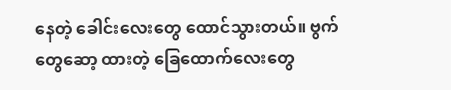နေတဲ့ ခေါင်းလေးတွေ ထောင်သွားတယ်။ ဗွက်တွေဆော့ ထားတဲ့ ခြေထောက်လေးတွေ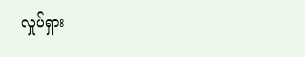လှုပ်ရှား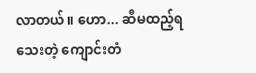လာတယ်။ ဟော... ဆီမထည့်ရသေးတဲ့ ကျောင်းတံ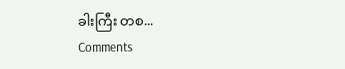ခါးကြီး တစ...
Comments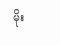မိုး